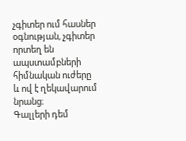չգիտեր ում հասներ օգնության, չգիտեր որտեղ են ապստամբների հիմնական ուժերը
և ով է ղեկավարում նրանց։
Գալլերի դեմ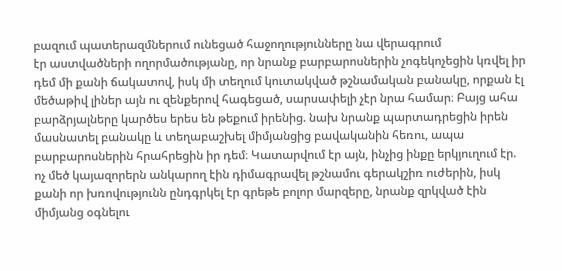բազում պատերազմներում ունեցած հաջողությունները նա վերագրում
էր աստվածների ողորմածությանը, որ նրանք բարբարոսներին չոգեկոչեցին կռվել իր
դեմ մի քանի ճակատով, իսկ մի տեղում կուտակված թշնամական բանակը, որքան էլ
մեծաթիվ լիներ այն ու զենքերով հագեցած, սարսափելի չէր նրա համար։ Բայց ահա
բարձրյալները կարծես երես են թեքում իրենից. նախ նրանք պարտադրեցին իրեն
մասնատել բանակը և տեղաբաշխել միմյանցից բավականին հեռու, ապա
բարբարոսներին հրահրեցին իր դեմ։ Կատարվում էր այն, ինչից ինքը երկյուղում էր.
ոչ մեծ կայազորերն անկարող էին դիմագրավել թշնամու գերակշիռ ուժերին, իսկ
քանի որ խռովությունն ընդգրկել էր գրեթե բոլոր մարզերը, նրանք զրկված էին
միմյանց օգնելու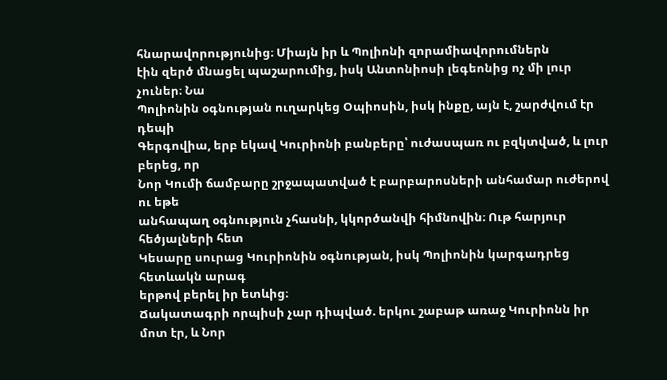հնարավորությունից։ Միայն իր և Պոլիոնի զորամիավորումներն
էին զերծ մնացել պաշարումից, իսկ Անտոնիոսի լեգեոնից ոչ մի լուր չուներ։ Նա
Պոլիոնին օգնության ուղարկեց Օպիոսին, իսկ ինքը, այն է, շարժվում էր դեպի
Գերգովիա, երբ եկավ Կուրիոնի բանբերը՝ ուժասպառ ու բզկտված, և լուր բերեց, որ
Նոր Կումի ճամբարը շրջապատված է բարբարոսների անհամար ուժերով ու եթե
անհապաղ օգնություն չհասնի, կկործանվի հիմնովին։ Ութ հարյուր հեծյալների հետ
Կեսարը սուրաց Կուրիոնին օգնության, իսկ Պոլիոնին կարգադրեց հետևակն արագ
երթով բերել իր ետևից։
Ճակատագրի որպիսի չար դիպված. երկու շաբաթ առաջ Կուրիոնն իր մոտ էր, և Նոր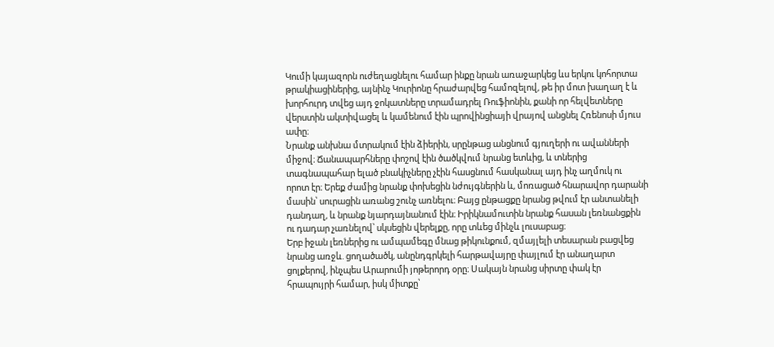Կումի կայազորն ուժեղացնելու համար ինքը նրան առաջարկեց ևս երկու կոհորտա
թրակիացիներից, այնինչ Կուրիոնը հրաժարվեց համոզելով, թե իր մոտ խաղաղ է և
խորհուրդ տվեց այդ ջոկատները տրամադրել Ռուֆիոնին, քանի որ հելվետները
վերստին ակտիվացել և կամենում էին պրովինցիայի վրայով անցնել Հռենոսի մյուս
ափը։
Նրանք անխնա մտրակում էին ձիերին, սրընթաց անցնում գյուղերի ու ավանների
միջով։ Ճանապարհները փոշով էին ծածկվում նրանց ետևից, և տներից
տագնապահար ելած բնակիչները չէին հասցնում հասկանալ այդ ինչ աղմուկ ու
որոտ էր։ Երեք ժամից նրանք փոխեցին նժույգներին և, մոռացած հնարավոր դարանի
մասին՝ սուրացին առանց շունչ առնելու։ Բայց ընթացքը նրանց թվում էր անտանելի
դանդաղ, և նրանք նյարդայնանում էին։ Իրիկնամուտին նրանք հասան լեռնանցքին
ու դադար չառնելով՝ սկսեցին վերելքը, որը տևեց մինչև լուսաբաց։
Երբ իջան լեռներից ու ամպամեգը մնաց թիկունքում, զմայլելի տեսարան բացվեց
նրանց առջև. ցողածածկ, անընդգրկելի հարթավայրը փայլում էր անաղարտ
ցոլքերով, ինչպես Արարումի յոթերորդ օրը։ Սակայն նրանց սիրտը փակ էր
հրապույրի համար, իսկ միտքը՝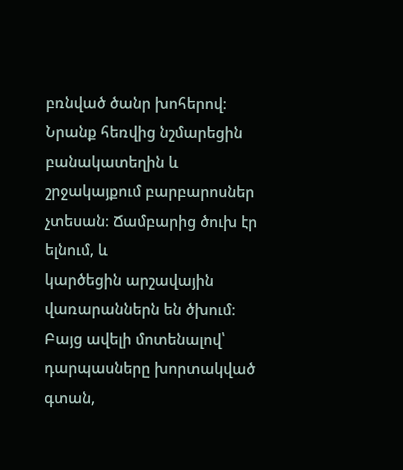բռնված ծանր խոհերով։ Նրանք հեռվից նշմարեցին
բանակատեղին և շրջակայքում բարբարոսներ չտեսան։ Ճամբարից ծուխ էր ելնում, և
կարծեցին արշավային վառարաններն են ծխում։ Բայց ավելի մոտենալով՝
դարպասները խորտակված գտան,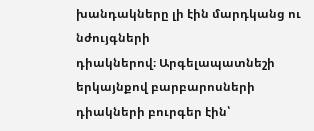խանդակները լի էին մարդկանց ու նժույգների
դիակներով։ Արգելապատնեշի երկայնքով բարբարոսների դիակների բուրգեր էին՝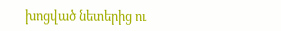խոցված նետերից ու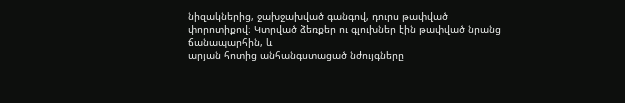նիզակներից, ջախջախված գանգով, դուրս թափված
փորոտիքով։ Կտրված ձեռքեր ու գլուխներ էին թափված նրանց ճանապարհին, և
արյան հոտից անհանգստացած նժույգները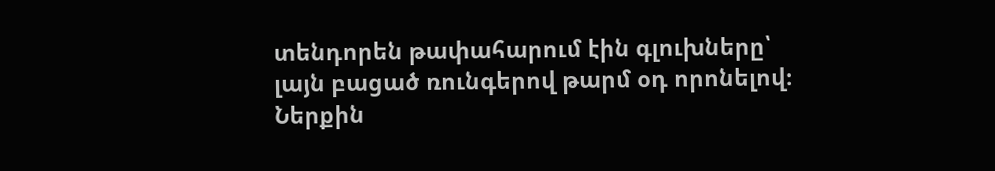տենդորեն թափահարում էին գլուխները՝
լայն բացած ռունգերով թարմ օդ որոնելով։ Ներքին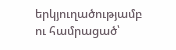երկյուղածությամբ ու համրացած՝